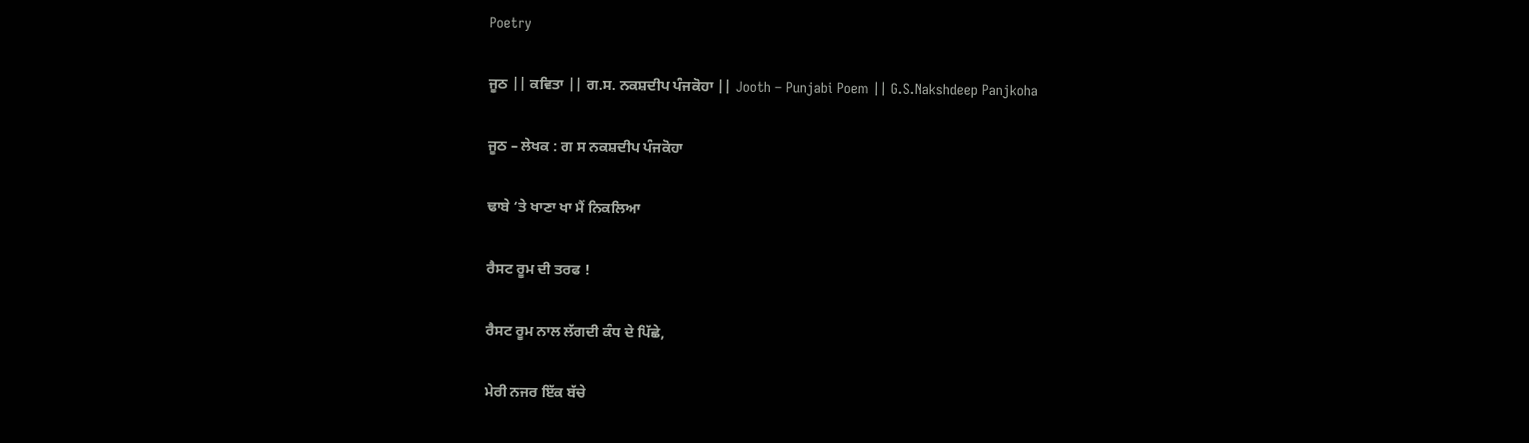Poetry

ਜੂਠ || ਕਵਿਤਾ || ਗ.ਸ. ਨਕਸ਼ਦੀਪ ਪੰਜਕੋਹਾ || Jooth – Punjabi Poem || G.S.Nakshdeep Panjkoha

ਜੂਠ – ਲੇਖਕ : ਗ ਸ ਨਕਸ਼ਦੀਪ ਪੰਜਕੋਹਾ

ਢਾਬੇ ‘ਤੇ ਖਾਣਾ ਖਾ ਮੈਂ ਨਿਕਲਿਆ

ਰੈਸਟ ਰੂਮ ਦੀ ਤਰਫ !

ਰੈਸਟ ਰੂਮ ਨਾਲ ਲੱਗਦੀ ਕੰਧ ਦੇ ਪਿੱਛੇ,

ਮੇਰੀ ਨਜਰ ਇੱਕ ਬੱਚੇ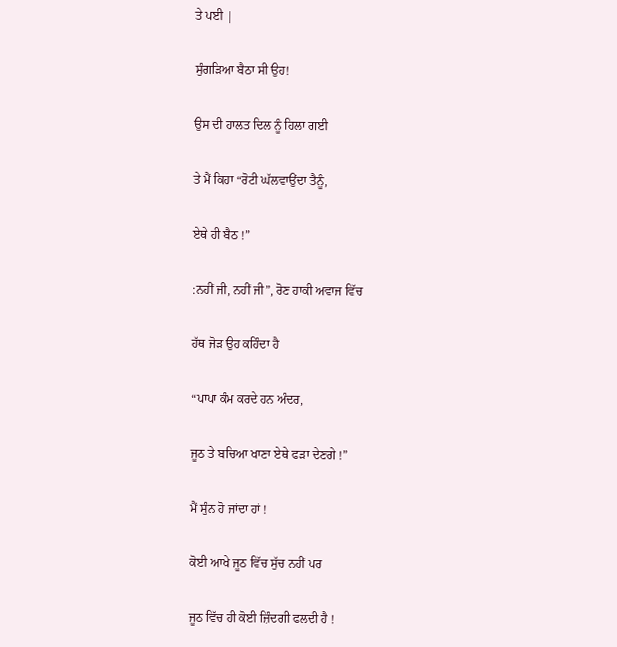ਤੇ ਪਈ |

ਸੁੰਗੜਿਆ ਬੈਠਾ ਸੀ ਉਹ!

ਉਸ ਦੀ ਹਾਲਤ ਦਿਲ ਨੂੰ ਹਿਲਾ ਗਈ

ਤੇ ਮੈਂ ਕਿਹਾ “ਰੋਟੀ ਘੱਲਵਾਉਂਦਾ ਤੈਨੂੰ,

ਏਥੇ ਹੀ ਬੈਠ !”

:ਨਹੀਂ ਜੀ, ਨਹੀਂ ਜੀ”, ਰੋਣ ਹਾਕੀ ਅਵਾਜ ਵਿੱਚ

ਹੱਥ ਜੋੜ ਉਹ ਕਹਿੰਦਾ ਹੈ

“ਪਾਪਾ ਕੰਮ ਕਰਦੇ ਹਨ ਅੰਦਰ,

ਜੂਠ ਤੇ ਬਚਿਆ ਖਾਣਾ ਏਥੇ ਫੜਾ ਦੇਣਗੇ !”

ਮੈਂ ਸੁੰਨ ਹੋ ਜਾਂਦਾ ਹਾਂ !

ਕੋਈ ਆਖੇ ਜੂਠ ਵਿੱਚ ਸੁੱਚ ਨਹੀਂ ਪਰ

ਜੂਠ ਵਿੱਚ ਹੀ ਕੋਈ ਜ਼ਿੰਦਗੀ ਫਲਦੀ ਹੈ !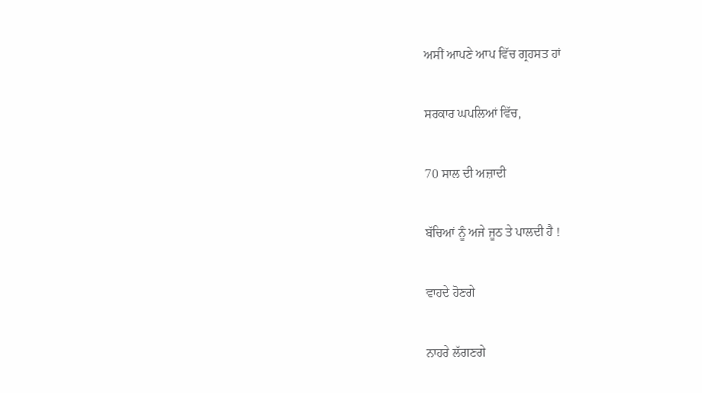ਅਸੀਂ ਆਪਣੇ ਆਪ ਵਿੱਚ ਗ੍ਰਹਸਤ ਹਾਂ

ਸਰਕਾਰ ਘਪਲਿਆਂ ਵਿੱਚ,

70 ਸਾਲ ਦੀ ਅਜ਼ਾਦੀ

ਬੱਚਿਆਂ ਨੂੰ ਅਜੇ ਜੂਠ ਤੇ ਪਾਲਦੀ ਹੈ !

ਵਾਹਦੇ ਹੋਣਗੇ

ਨਾਹਰੇ ਲੱਗਣਗੇ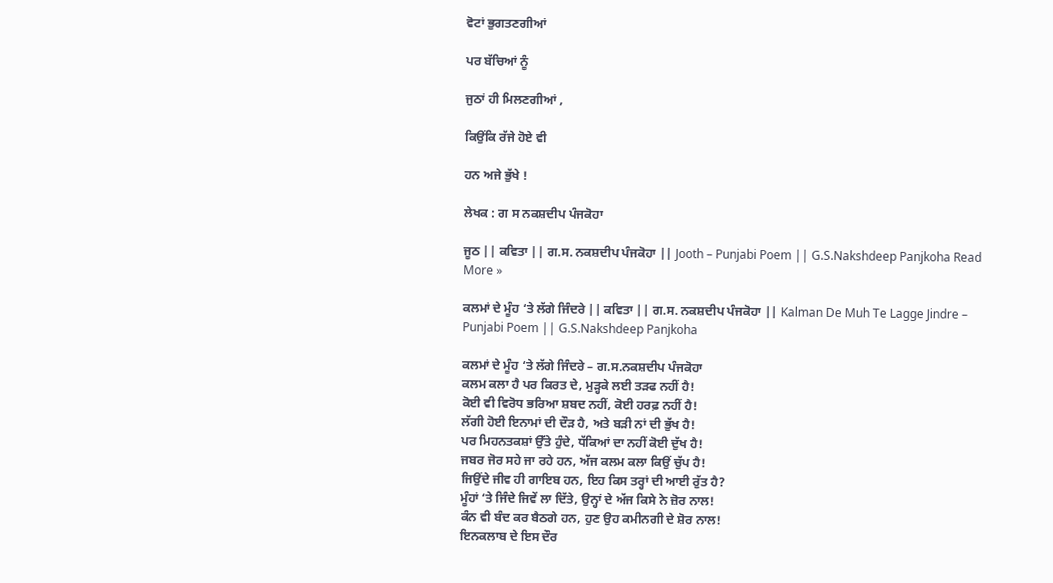ਵੋਟਾਂ ਭੁਗਤਣਗੀਆਂ

ਪਰ ਬੱਚਿਆਂ ਨੂੰ

ਜੁਠਾਂ ਹੀ ਮਿਲਣਗੀਆਂ ,

ਕਿਉਂਕਿ ਰੱਜੇ ਹੋਏ ਵੀ

ਹਨ ਅਜੇ ਭੁੱਖੇ !

ਲੇਖਕ : ਗ ਸ ਨਕਸ਼ਦੀਪ ਪੰਜਕੋਹਾ

ਜੂਠ || ਕਵਿਤਾ || ਗ.ਸ. ਨਕਸ਼ਦੀਪ ਪੰਜਕੋਹਾ || Jooth – Punjabi Poem || G.S.Nakshdeep Panjkoha Read More »

ਕਲਮਾਂ ਦੇ ਮੂੰਹ ‘ਤੇ ਲੱਗੇ ਜਿੰਦਰੇ || ਕਵਿਤਾ || ਗ.ਸ. ਨਕਸ਼ਦੀਪ ਪੰਜਕੋਹਾ || Kalman De Muh Te Lagge Jindre – Punjabi Poem || G.S.Nakshdeep Panjkoha

ਕਲਮਾਂ ਦੇ ਮੂੰਹ ‘ਤੇ ਲੱਗੇ ਜਿੰਦਰੇ – ਗ.ਸ.ਨਕਸ਼ਦੀਪ ਪੰਜਕੋਹਾ
ਕਲਮ ਕਲਾ ਹੈ ਪਰ ਕਿਰਤ ਦੇ, ਮੁੜ੍ਹਕੇ ਲਈ ਤੜਫ ਨਹੀਂ ਹੈ!
ਕੋਈ ਵੀ ਵਿਰੋਧ ਭਰਿਆ ਸ਼ਬਦ ਨਹੀਂ, ਕੋਈ ਹਰਫ਼ ਨਹੀਂ ਹੈ!
ਲੱਗੀ ਹੋਈ ਇਨਾਮਾਂ ਦੀ ਦੌੜ ਹੈ, ਅਤੇ ਬੜੀ ਨਾਂ ਦੀ ਭੁੱਖ ਹੈ!
ਪਰ ਮਿਹਨਤਕਸ਼ਾਂ ਉੱਤੇ ਹੁੰਦੇ, ਧੱਕਿਆਂ ਦਾ ਨਹੀਂ ਕੋਈ ਦੁੱਖ ਹੈ!
ਜਬਰ ਜੋਰ ਸਹੇ ਜਾ ਰਹੇ ਹਨ, ਅੱਜ ਕਲਮ ਕਲਾ ਕਿਉਂ ਚੁੱਪ ਹੈ!
ਜਿਉਂਦੇ ਜੀਵ ਹੀ ਗਾਇਬ ਹਨ, ਇਹ ਕਿਸ ਤਰ੍ਹਾਂ ਦੀ ਆਈ ਰੁੱਤ ਹੈ?
ਮੂੰਹਾਂ ‘ਤੇ ਜਿੰਦੇ ਜਿਵੇਂ ਲਾ ਦਿੱਤੇ, ਉਨ੍ਹਾਂ ਦੇ ਅੱਜ ਕਿਸੇ ਨੇ ਜ਼ੋਰ ਨਾਲ!
ਕੰਨ ਵੀ ਬੰਦ ਕਰ ਬੈਠਗੇ ਹਨ, ਹੁਣ ਉਹ ਕਮੀਨਗੀ ਦੇ ਸ਼ੋਰ ਨਾਲ!
ਇਨਕਲਾਬ ਦੇ ਇਸ ਦੌਰ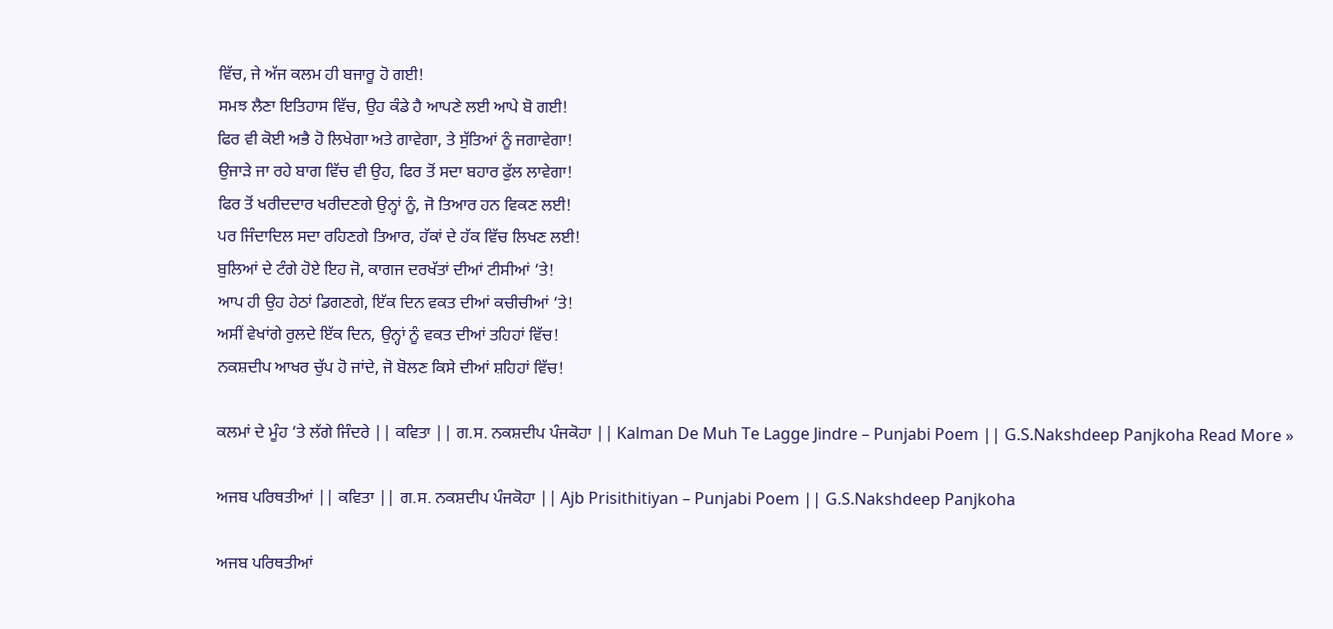ਵਿੱਚ, ਜੇ ਅੱਜ ਕਲਮ ਹੀ ਬਜਾਰੂ ਹੋ ਗਈ!
ਸਮਝ ਲੈਣਾ ਇਤਿਹਾਸ ਵਿੱਚ, ਉਹ ਕੰਡੇ ਹੈ ਆਪਣੇ ਲਈ ਆਪੇ ਬੋ ਗਈ!
ਫਿਰ ਵੀ ਕੋਈ ਅਭੈ ਹੋ ਲਿਖੇਗਾ ਅਤੇ ਗਾਵੇਗਾ, ਤੇ ਸੁੱਤਿਆਂ ਨੂੰ ਜਗਾਵੇਗਾ!
ਉਜਾੜੇ ਜਾ ਰਹੇ ਬਾਗ ਵਿੱਚ ਵੀ ਉਹ, ਫਿਰ ਤੋਂ ਸਦਾ ਬਹਾਰ ਫੁੱਲ ਲਾਵੇਗਾ!
ਫਿਰ ਤੋਂ ਖਰੀਦਦਾਰ ਖਰੀਦਣਗੇ ਉਨ੍ਹਾਂ ਨੂੰ, ਜੋ ਤਿਆਰ ਹਨ ਵਿਕਣ ਲਈ!
ਪਰ ਜਿੰਦਾਦਿਲ ਸਦਾ ਰਹਿਣਗੇ ਤਿਆਰ, ਹੱਕਾਂ ਦੇ ਹੱਕ ਵਿੱਚ ਲਿਖਣ ਲਈ!
ਬੁਲਿਆਂ ਦੇ ਟੰਗੇ ਹੋਏ ਇਹ ਜੋ, ਕਾਗਜ ਦਰਖੱਤਾਂ ਦੀਆਂ ਟੀਸੀਆਂ ‘ਤੇ!
ਆਪ ਹੀ ਉਹ ਹੇਠਾਂ ਡਿਗਣਗੇ, ਇੱਕ ਦਿਨ ਵਕਤ ਦੀਆਂ ਕਚੀਚੀਆਂ ‘ਤੇ!
ਅਸੀਂ ਵੇਖਾਂਗੇ ਰੁਲਦੇ ਇੱਕ ਦਿਨ, ਉਨ੍ਹਾਂ ਨੂੰ ਵਕਤ ਦੀਆਂ ਤਹਿਹਾਂ ਵਿੱਚ!
ਨਕਸ਼ਦੀਪ ਆਖਰ ਚੁੱਪ ਹੋ ਜਾਂਦੇ, ਜੋ ਬੋਲਣ ਕਿਸੇ ਦੀਆਂ ਸ਼ਹਿਹਾਂ ਵਿੱਚ!

ਕਲਮਾਂ ਦੇ ਮੂੰਹ ‘ਤੇ ਲੱਗੇ ਜਿੰਦਰੇ || ਕਵਿਤਾ || ਗ.ਸ. ਨਕਸ਼ਦੀਪ ਪੰਜਕੋਹਾ || Kalman De Muh Te Lagge Jindre – Punjabi Poem || G.S.Nakshdeep Panjkoha Read More »

ਅਜਬ ਪਰਿਥਤੀਆਂ || ਕਵਿਤਾ || ਗ.ਸ. ਨਕਸ਼ਦੀਪ ਪੰਜਕੋਹਾ || Ajb Prisithitiyan – Punjabi Poem || G.S.Nakshdeep Panjkoha

ਅਜਬ ਪਰਿਥਤੀਆਂ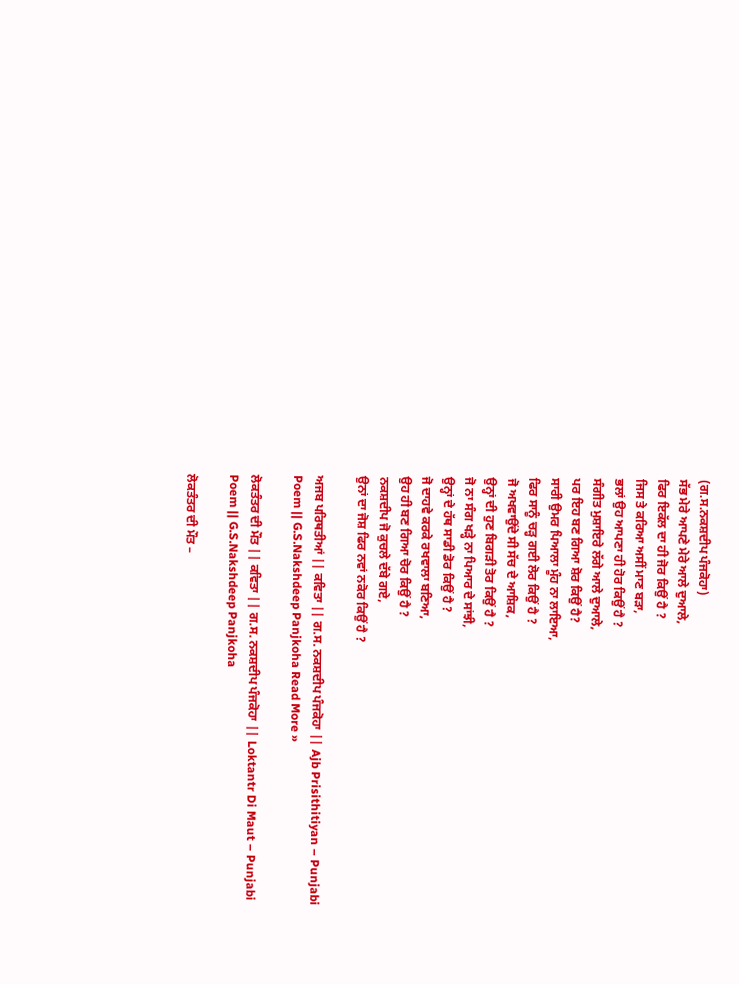(ਗ.ਸ.ਨਕਸ਼ਦੀਪ ਪੰਜਕੋਹਾ)
ਸੱਭ ਮੇਰੇ ਆਪਣੇ ਮੇਰੇ ਆਲੇ ਦੁਆਲੇ,
ਫਿਰ ਇਕੱਲ ਦਾ ਹੀ ਜੋਰ ਕਿਉਂ ਹੈ ?
ਜਿਸ ਤੇ ਕਰਿਆ ਅਸੀਂ ਮਾਣ ਬੜਾ,
ਭਲਾਂ ਉਹ ਆਪਣਾ ਹੀ ਹੋਰ ਕਿਉਂ ਹੈ ?
ਸੰਗੀਤ ਮੁਸ਼ਾਇਰੇ ਲੱਗੇ ਆਲੇ ਦੁਆਲੇ,
ਪਰ ਇਹ ਬਣ ਗਿਆ ਸ਼ੋਰ ਕਿਉਂ ਹੈ?
ਸਾਰੀ ਉਮਰ ਪਿਆਲਾ ਮੂੰਹ ਨਾ ਲਾਇਆ,
ਫਿਰ ਸਾਨੂੰ ਚੜ੍ਹ ਗਈ ਲੋਰ ਕਿਉਂ ਹੈ ?
ਜੋ ਅਖਵਾਉਂਦੇ ਸੀ ਸੱਚ ਦੇ ਆਸ਼ਿਕ,
ਉਨ੍ਹਾਂ ਦੀ ਹੁਣ ਬਿਗੜੀ ਤੋਰ ਕਿਉਂ ਹੈ ?
ਜੋ ਨਾ ਸੰਗ ਖੜ੍ਹੇ ਨਾ ਪਿਆਰ ਦੇ ਸਾਂਝੀ,
ਉਨ੍ਹਾਂ ਦੇ ਹੱਥ ਸਾਡੀ ਡੋਰ ਕਿਉਂ ਹੈ ?
ਜੋ ਦਾਹਵੇ ਕਰਕੇ ਰਖਵਾਲਾ ਬਣਿਆ,
ਉਹ ਹੀ ਬਣ ਗਿਆ ਚੋਰ ਕਿਉਂ ਹੈ ?
ਨਕਸ਼ਦੀਪ ਜੋ ਕੁਚਲੇ ਦੱਬੇ ਗਏ,
ਉਨਾਂ ਦਾ ਜੋਸ਼ ਫਿਰ ਨਵਾਂ ਨਕੋਰ ਕਿਉਂ ਹੈ ?

ਅਜਬ ਪਰਿਥਤੀਆਂ || ਕਵਿਤਾ || ਗ.ਸ. ਨਕਸ਼ਦੀਪ ਪੰਜਕੋਹਾ || Ajb Prisithitiyan – Punjabi Poem || G.S.Nakshdeep Panjkoha Read More »

ਲੋਕਤੰਤਰ ਦੀ ਮੌਤ || ਕਵਿਤਾ || ਗ.ਸ. ਨਕਸ਼ਦੀਪ ਪੰਜਕੋਹਾ || Loktantr Di Maut – Punjabi Poem || G.S.Nakshdeep Panjkoha

ਲੋਕਤੰਤਰ ਦੀ ਮੌਤ –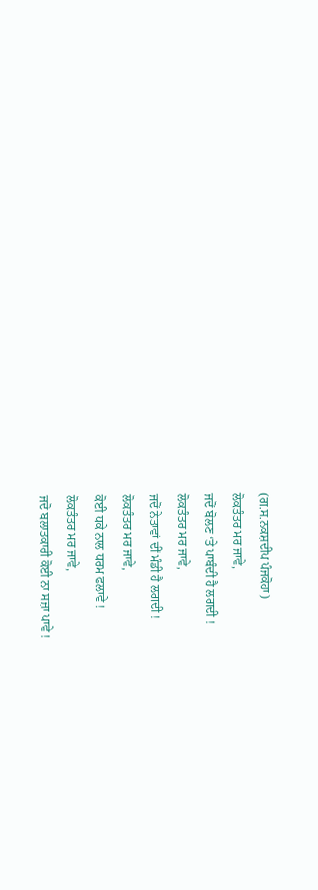(ਗ.ਸ.ਨਕਸ਼ਦੀਪ ਪੰਜਕੋਹਾ)
ਲੋਕਤੰਤਰ ਮਰ ਜਾਵੇ,
ਜਦੋਂ ਬੋਲਣ ‘ਤੇ ਪਾਬੰਦੀ ਹੈ ਲਗਦੀ !
ਲੋਕਤੰਤਰ ਮਰ ਜਾਵੇ,
ਜਦੋਂ ਨੇਤਾਵਾਂ ਦੀਂ ਮੰਡੀ ਹੈ ਲਗਦੀ !
ਲੋਕਤੰਤਰ ਮਰ ਜਾਵੇ,
ਕੋਈ ਧਕੇ ਨਾਲ ਧਰਮ ਫਲਾਵੇ !
ਲੋਕਤੰਤਰ ਮਰ ਜਾਵੇ,
ਜਦੋ ਬਲਾਤਕਾਰੀ ਕੋਈ ਨਾ ਸਜ਼ਾ ਪਾਵੇ !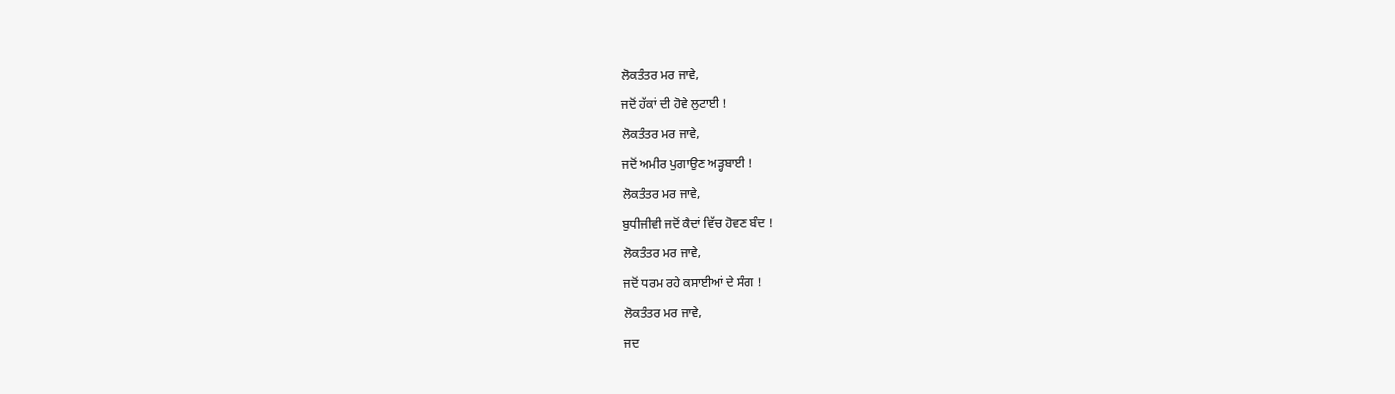ਲੋਕਤੰਤਰ ਮਰ ਜਾਵੇ,
ਜਦੋਂ ਹੱਕਾਂ ਦੀ ਹੋਵੇ ਲੁਟਾਈ !
ਲੋਕਤੰਤਰ ਮਰ ਜਾਵੇ,
ਜਦੋਂ ਅਮੀਰ ਪੁਗਾਉਣ ਅੜ੍ਹਬਾਈ !
ਲੋਕਤੰਤਰ ਮਰ ਜਾਵੇ,
ਬੁਧੀਜੀਵੀ ਜਦੋਂ ਕੈਦਾਂ ਵਿੱਚ ਹੋਵਣ ਬੰਦ !
ਲੋਕਤੰਤਰ ਮਰ ਜਾਵੇ,
ਜਦੋਂ ਧਰਮ ਰਹੇ ਕਸਾਈਆਂ ਦੇ ਸੰਗ !
ਲੋਕਤੰਤਰ ਮਰ ਜਾਵੇ,
ਜਦ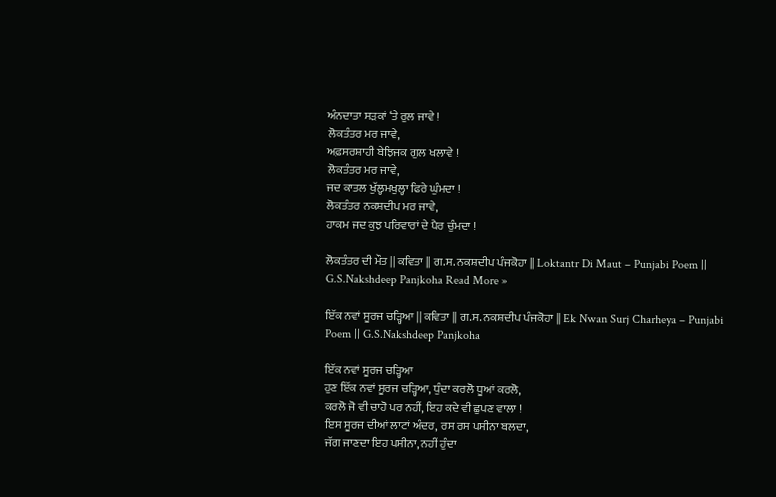ਅੰਨਦਾਤਾ ਸੜਕਾਂ ‘ਤੇ ਰੁਲ ਜਾਵੇ !
ਲੋਕਤੰਤਰ ਮਰ ਜਾਵੇ,
ਅਫ਼ਸਰਸ਼ਾਹੀ ਬੇਝਿਜਕ ਗੁਲ ਖਲਾਵੇ !
ਲੋਕਤੰਤਰ ਮਰ ਜਾਵੇ,
ਜਦ ਕਾਤਲ ਖੁੱਲ੍ਹਮਖੁਲ੍ਹਾ ਫਿਰੇ ਘੁੰਮਦਾ !
ਲੋਕਤੰਤਰ ਨਕਸ਼ਦੀਪ ਮਰ ਜਾਵੇ,
ਹਾਕਮ ਜਦ ਕੁਝ ਪਰਿਵਾਰਾਂ ਦੇ ਪੈਰ ਚੁੰਮਦਾ !

ਲੋਕਤੰਤਰ ਦੀ ਮੌਤ || ਕਵਿਤਾ || ਗ.ਸ. ਨਕਸ਼ਦੀਪ ਪੰਜਕੋਹਾ || Loktantr Di Maut – Punjabi Poem || G.S.Nakshdeep Panjkoha Read More »

ਇੱਕ ਨਵਾਂ ਸੂਰਜ ਚੜ੍ਹਿਆ || ਕਵਿਤਾ || ਗ.ਸ. ਨਕਸ਼ਦੀਪ ਪੰਜਕੋਹਾ || Ek Nwan Surj Charheya – Punjabi Poem || G.S.Nakshdeep Panjkoha

ਇੱਕ ਨਵਾਂ ਸੂਰਜ ਚੜ੍ਹਿਆ
ਹੁਣ ਇੱਕ ਨਵਾਂ ਸੂਰਜ ਚੜ੍ਹਿਆ, ਧੁੰਦਾ ਕਰਲੋ ਧੂਆਂ ਕਰਲੋ,
ਕਰਲੋ ਜੋ ਵੀ ਚਾਹੋ ਪਰ ਨਹੀਂ, ਇਹ ਕਦੇ ਵੀ ਛੁਪਣ ਵਾਲਾ !
ਇਸ ਸੂਰਜ ਦੀਆਂ ਲਾਟਾਂ ਅੰਦਰ, ਰਸ ਰਸ ਪਸੀਨਾ ਬਲਦਾ,
ਜੱਗ ਜਾਣਦਾ ਇਹ ਪਸੀਨਾ, ਨਹੀਂ ਹੁੰਦਾ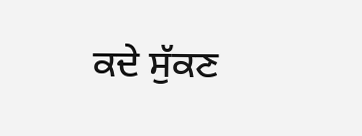ਕਦੇ ਸੁੱਕਣ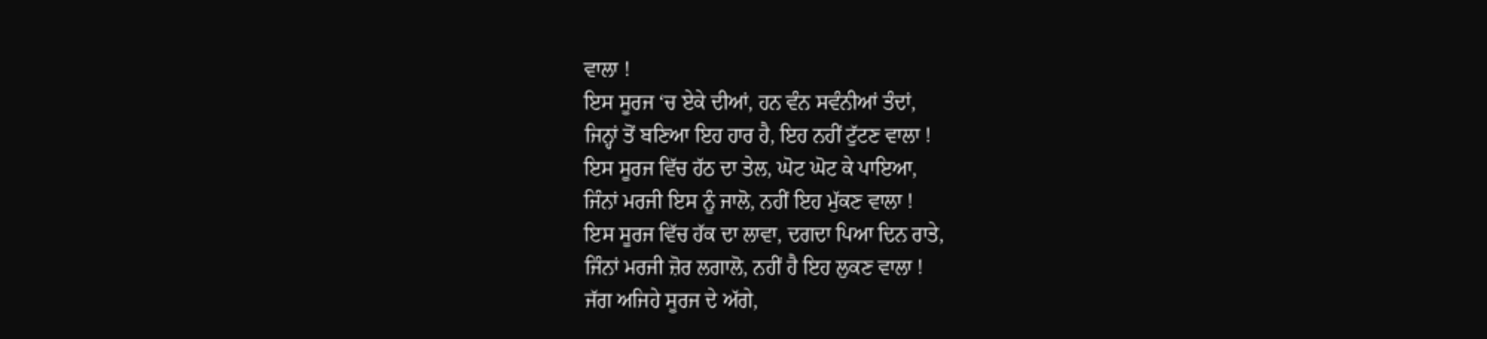ਵਾਲਾ !
ਇਸ ਸੂਰਜ ‘ਚ ਏਕੇ ਦੀਆਂ, ਹਨ ਵੰਨ ਸਵੰਨੀਆਂ ਤੰਦਾਂ,
ਜਿਨ੍ਹਾਂ ਤੋਂ ਬਣਿਆ ਇਹ ਹਾਰ ਹੈ, ਇਹ ਨਹੀਂ ਟੁੱਟਣ ਵਾਲਾ !
ਇਸ ਸੂਰਜ ਵਿੱਚ ਹੱਠ ਦਾ ਤੇਲ, ਘੋਟ ਘੋਟ ਕੇ ਪਾਇਆ,
ਜਿੰਨਾਂ ਮਰਜੀ ਇਸ ਨੂੰ ਜਾਲੋ, ਨਹੀਂ ਇਹ ਮੁੱਕਣ ਵਾਲਾ !
ਇਸ ਸੂਰਜ ਵਿੱਚ ਹੱਕ ਦਾ ਲਾਵਾ, ਦਗਦਾ ਪਿਆ ਦਿਨ ਰਾਤੇ,
ਜਿੰਨਾਂ ਮਰਜੀ ਜ਼ੋਰ ਲਗਾਲੋ, ਨਹੀਂ ਹੈ ਇਹ ਲੁਕਣ ਵਾਲਾ !
ਜੱਗ ਅਜਿਹੇ ਸੂਰਜ ਦੇ ਅੱਗੇ,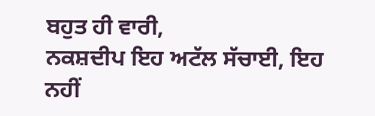ਬਹੁਤ ਹੀ ਵਾਰੀ,
ਨਕਸ਼ਦੀਪ ਇਹ ਅਟੱਲ ਸੱਚਾਈ, ਇਹ ਨਹੀਂ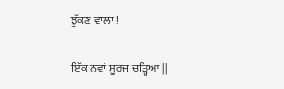ਝੁੱਕਣ ਵਾਲਾ !

ਇੱਕ ਨਵਾਂ ਸੂਰਜ ਚੜ੍ਹਿਆ ||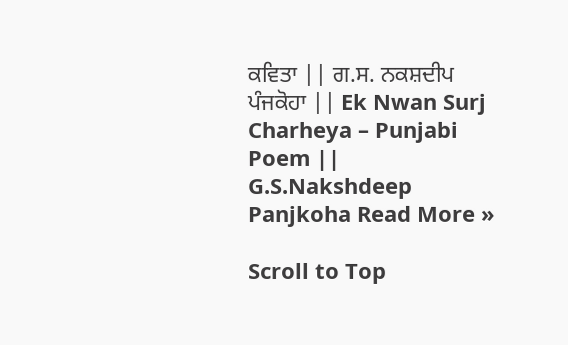ਕਵਿਤਾ || ਗ.ਸ. ਨਕਸ਼ਦੀਪ ਪੰਜਕੋਹਾ || Ek Nwan Surj Charheya – Punjabi Poem || G.S.Nakshdeep Panjkoha Read More »

Scroll to Top